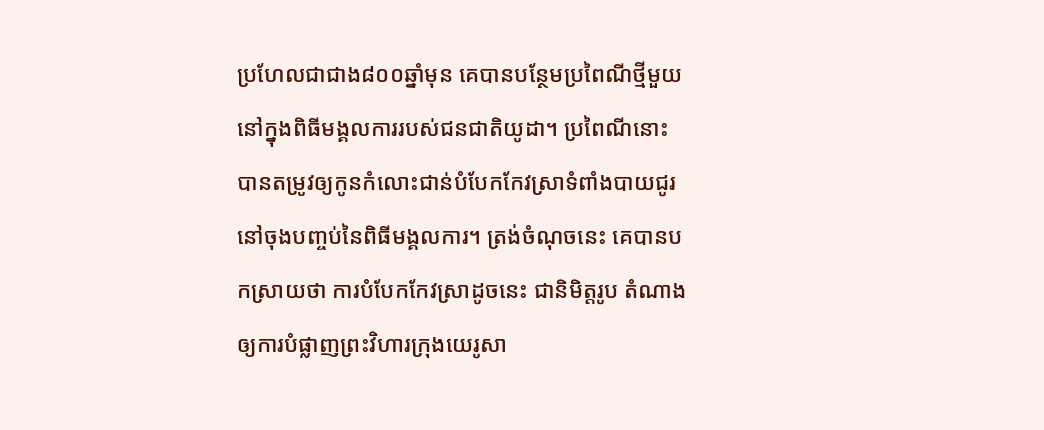ប្រហែលជាជាង៨០០ឆ្នាំមុន គេបានបន្ថែមប្រពៃណីថ្មីមួយ នៅក្នុងពិធីមង្គលការរបស់ជនជាតិយូដា។ ប្រពៃណីនោះ បានតម្រូវឲ្យកូនកំលោះជាន់បំបែកកែវស្រាទំពាំងបាយជូរ នៅចុងបញ្ចប់នៃពិធីមង្គលការ។ ត្រង់ចំណុចនេះ គេបានបកស្រាយថា ការបំបែកកែវស្រាដូចនេះ ជានិមិត្តរូប តំណាងឲ្យការបំផ្លាញព្រះវិហារក្រុងយេរូសា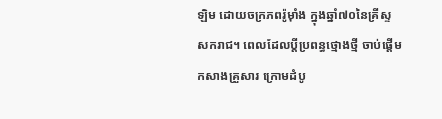ឡិម ដោយចក្រភពរ៉ូម៉ាំង ក្នុងឆ្នាំ៧០នៃគ្រីស្ទសករាជ។ ពេលដែលប្តីប្រពន្ធថ្មោងថ្មី ចាប់ផ្តើមកសាងគ្រួសារ ក្រោមដំបូ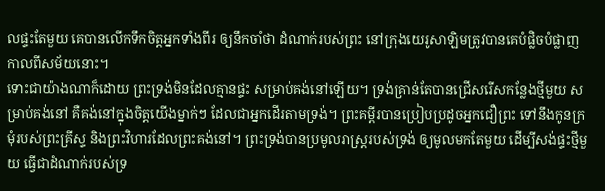លផ្ទះតែមួយ គេបានលើកទឹកចិត្តអ្នកទាំងពីរ ឲ្យនឹកចាំថា ដំណាក់របស់ព្រះ នៅក្រុងយេរូសាឡិមត្រូវបានគេបំផ្លិចបំផ្លាញ កាលពីសម័យនោះ។
ទោះជាយ៉ាងណាក៏ដោយ ព្រះទ្រង់មិនដែលគ្មានផ្ទះ សម្រាប់គង់នៅឡើយ។ ទ្រង់គ្រាន់តែបានជ្រើសរើសកន្លែងថ្មីមួយ សម្រាប់គង់នៅ គឺគង់នៅក្នុងចិត្តយើងម្នាក់ៗ ដែលជាអ្នកដើរតាមទ្រង់។ ព្រះគម្ពីរបានប្រៀបប្រដូចអ្នកជឿព្រះ ទៅនឹងកូនក្រមុំរបស់ព្រះគ្រីស្ទ និងព្រះវិហារដែលព្រះគង់នៅ។ ព្រះទ្រង់បានប្រមូលរាស្រ្តរបស់ទ្រង់ ឲ្យមូលមកតែមួយ ដើម្បីសង់ផ្ទះថ្មីមួយ ធ្វើជាដំណាក់របស់ទ្រ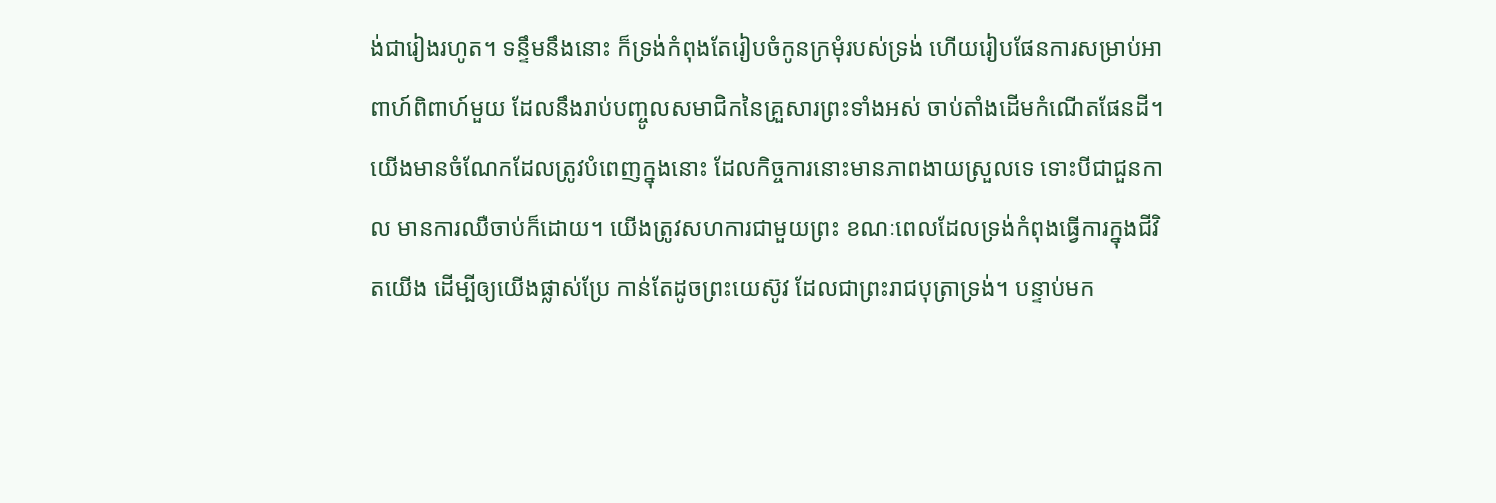ង់ជារៀងរហូត។ ទន្ទឹមនឹងនោះ ក៏ទ្រង់កំពុងតែរៀបចំកូនក្រមុំរបស់ទ្រង់ ហើយរៀបផែនការសម្រាប់អាពាហ៍ពិពាហ៍មួយ ដែលនឹងរាប់បញ្ចូលសមាជិកនៃគ្រួសារព្រះទាំងអស់ ចាប់តាំងដើមកំណើតផែនដី។
យើងមានចំណែកដែលត្រូវបំពេញក្នុងនោះ ដែលកិច្ចការនោះមានភាពងាយស្រួលទេ ទោះបីជាជួនកាល មានការឈឺចាប់ក៏ដោយ។ យើងត្រូវសហការជាមួយព្រះ ខណៈពេលដែលទ្រង់កំពុងធ្វើការក្នុងជីវិតយើង ដើម្បីឲ្យយើងផ្លាស់ប្រែ កាន់តែដូចព្រះយេស៊ូវ ដែលជាព្រះរាជបុត្រាទ្រង់។ បន្ទាប់មក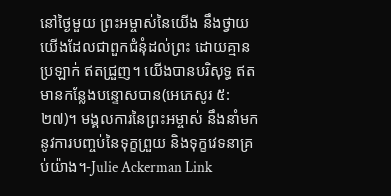នៅថ្ងៃមួយ ព្រះអម្ចាស់នៃយើង នឹងថ្វាយយើងដែលជាពួកជំនុំដល់ព្រះ ដោយគ្មានប្រឡាក់ ឥតជ្រួញ។ យើងបានបរិសុទ្ធ ឥតមានកន្លែងបន្ទោសបាន(អេភេសូរ ៥:២៧)។ មង្គលការនៃព្រះអម្ចាស់ នឹងនាំមកនូវការបញ្ចប់នៃទុក្ខព្រួយ និងទុក្ខវេទនាគ្រប់យ៉ាង។-Julie Ackerman Link